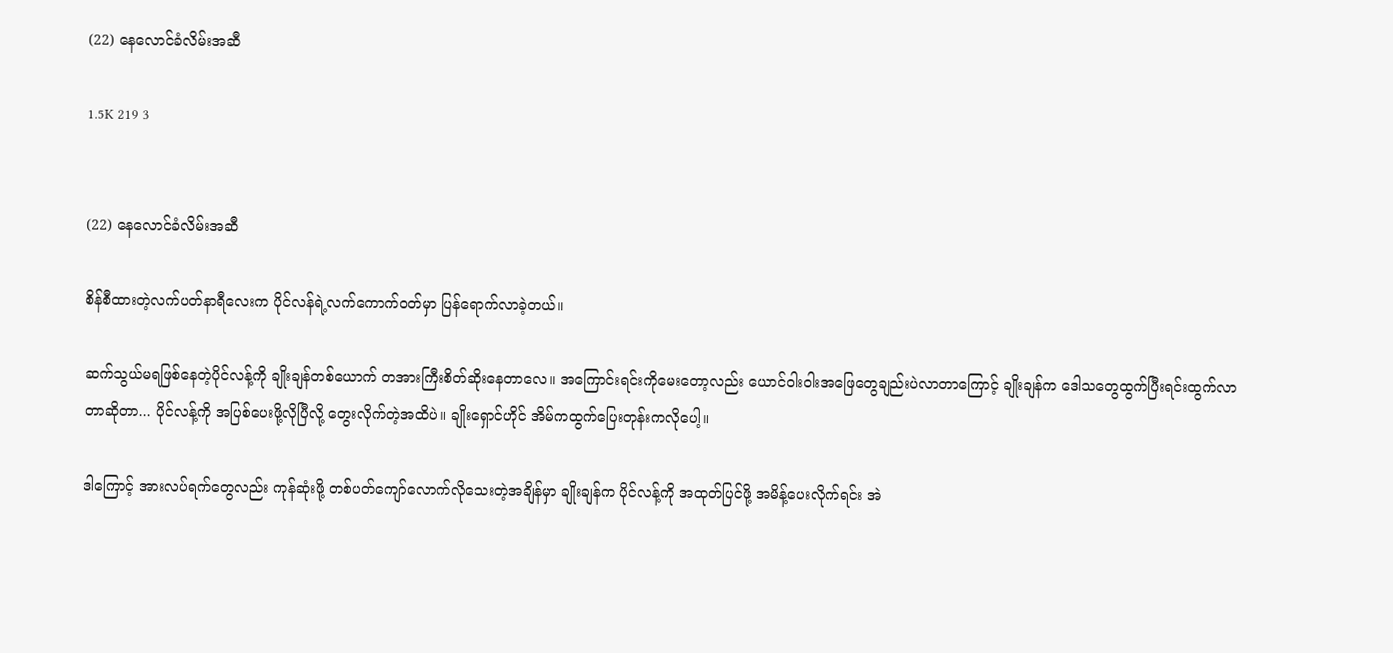(22) နေလောင်ခံလိမ်းအဆီ

1.5K 219 3


(22) နေလောင်ခံလိမ်းအဆီ

စိန်စီထားတဲ့လက်ပတ်နာရီလေးက ပိုင်လန်ရဲ့လက်ကောက်ဝတ်မှာ ပြန်ရောက်လာခဲ့တယ်။

ဆက်သွယ်မရဖြစ်နေတဲ့ပိုင်လန့်ကို ချိုးချန်တစ်ယောက် တအားကြီးစိတ်ဆိုးနေတာလေ။ အကြောင်းရင်းကိုမေးတော့လည်း ယောင်ဝါးဝါးအဖြေတွေချည်းပဲလာတာကြောင့် ချိုးချန်က ဒေါသတွေထွက်ပြီးရင်းထွက်လာတာဆိုတာ... ပိုင်လန့်ကို အပြစ်ပေးဖို့လိုပြီလို့ တွေးလိုက်တဲ့အထိပဲ။ ချိုးရှောင်ဟိုင် အိမ်ကထွက်ပြေးတုန်းကလိုပေါ့။

ဒါကြောင့် အားလပ်ရက်တွေလည်း ကုန်ဆုံးဖို့ တစ်ပတ်ကျော်လောက်လိုသေးတဲ့အချိန်မှာ ချိုးချန်က ပိုင်လန့်ကို အထုတ်ပြင်ဖို့ အမိန့်ပေးလိုက်ရင်း အဲ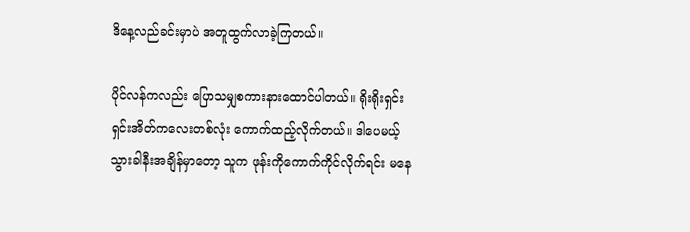ဒိနေ့လည်ခင်းမှာပဲ အတူထွက်လာခဲ့ကြတယ်။

ပိုင်လန်ကလည်း ပြောသမျှစကားနားထောင်ပါတယ်။ ရိုးရိုးရှင်းရှင်းအိတ်ကလေးတစ်လုံး ကောက်ထည့်လိုက်တယ်။ ဒါပေမယ့် သွားခါနီးအချိန်မှာတော့ သူက ဖုန်းကိုကောက်ကိုင်လိုက်ရင်း မနေ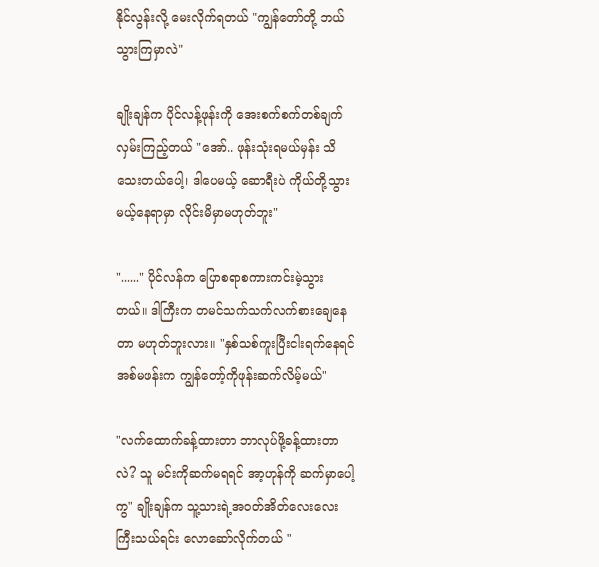နိုင်လွန်းလို့ မေးလိုက်ရတယ် "ကျွန်တော်တို့ ဘယ်သွားကြမှာလဲ"

ချိုးချန်က ပိုင်လန့်ဖုန်းကို အေးစက်စက်တစ်ချက်လှမ်းကြည့်တယ် "အော်.. ဖုန်းသုံးရမယ်မှန်း သိသေးတယ်ပေါ့၊ ဒါပေမယ့် ဆောရီးပဲ ကိုယ်တို့သွားမယ့်နေရာမှာ လိုင်းမိမှာမဟုတ်ဘူး"

"......" ပိုင်လန်က ပြောစရာစကားကင်းမဲ့သွားတယ်။ ဒါကြီးက တမင်သက်သက်လက်စားချေနေတာ မဟုတ်ဘူးလား။ "နှစ်သစ်ကူးပြီးငါးရက်နေရင် အစ်မဖန်းက ကျွန်တော့်ကိုဖုန်းဆက်လိမ့်မယ်"

"လက်ထောက်ခန့်ထားတာ ဘာလုပ်ဖို့ခန့်ထားတာလဲ? သူ မင်းကိုဆက်မရရင် အာ့ဟုန်ကို ဆက်မှာပေါ့ကွ" ချိုးချန်က သူ့သားရဲ့အဝတ်အိတ်လေးလေးကြီးသယ်ရင်း လောဆော်လိုက်တယ် "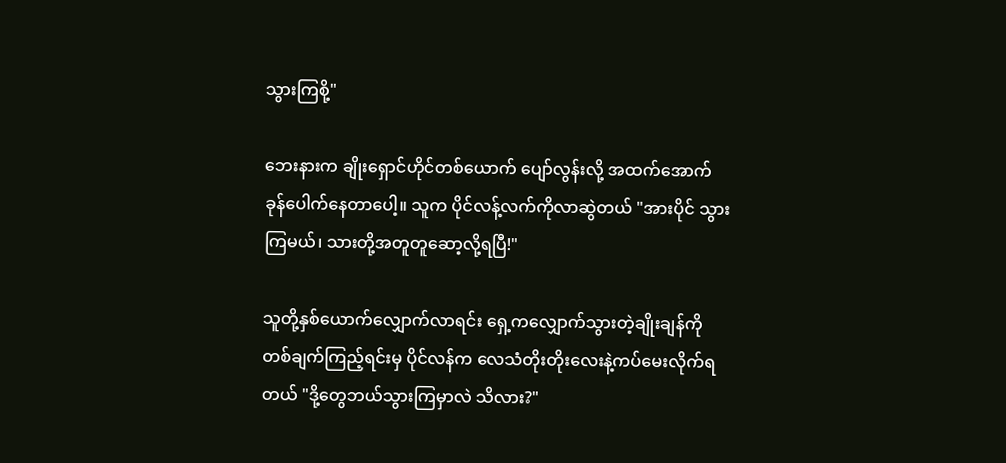သွားကြစို့"

ဘေးနားက ချိုးရှောင်ဟိုင်တစ်ယောက် ပျော်လွန်းလို့ အထက်အောက်ခုန်ပေါက်နေတာပေါ့။ သူက ပိုင်လန့်လက်ကိုလာဆွဲတယ် "အားပိုင် သွားကြမယ်၊ သားတို့အတူတူဆော့လို့ရပြီ!"

သူတို့နှစ်ယောက်လျှောက်လာရင်း ရှေ့ကလျှောက်သွားတဲ့ချိုးချန်ကို တစ်ချက်ကြည့်ရင်းမှ ပိုင်လန်က လေသံတိုးတိုးလေးနဲ့ကပ်မေးလိုက်ရတယ် "ဒို့တွေဘယ်သွားကြမှာလဲ သိလား?"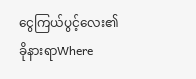ငွေကြယ်ပွင့်လေး၏ခိုနားရာWhere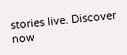stories live. Discover now